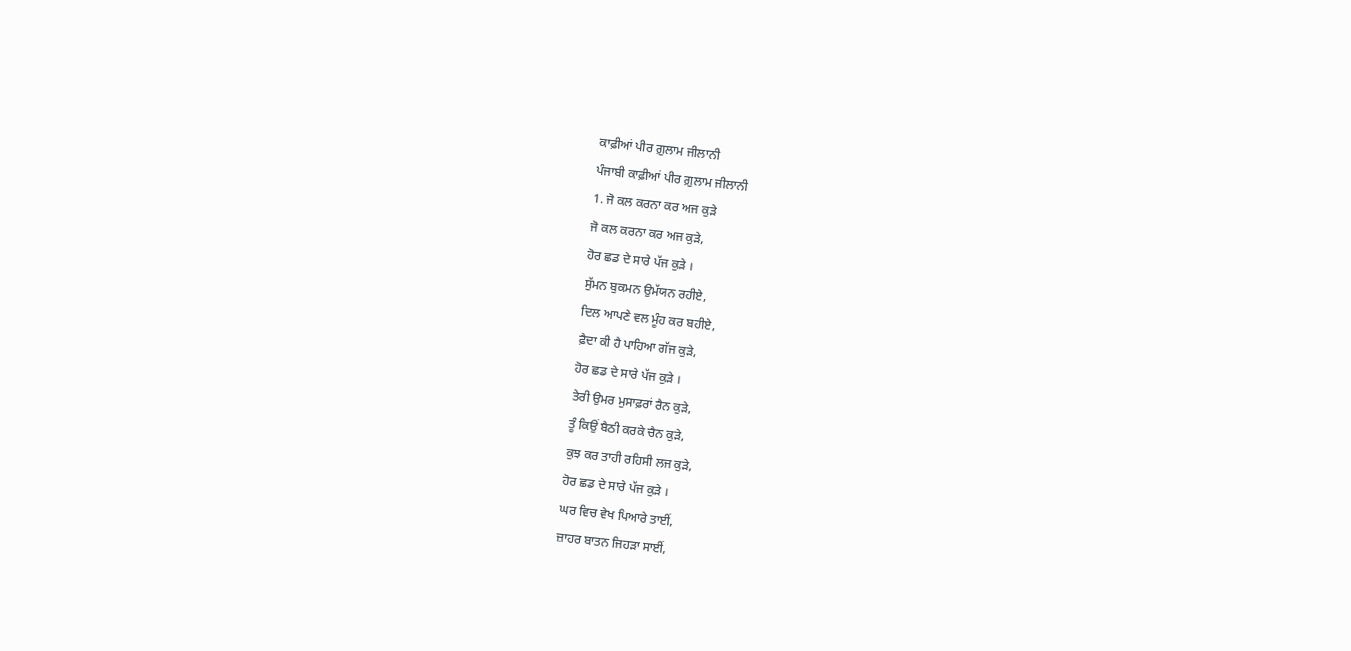ਕਾਫ਼ੀਆਂ ਪੀਰ ਗ਼ੁਲਾਮ ਜੀਲਾਨੀ
ਪੰਜਾਬੀ ਕਾਫ਼ੀਆਂ ਪੀਰ ਗ਼ੁਲਾਮ ਜੀਲਾਨੀ
1. ਜੋ ਕਲ ਕਰਨਾ ਕਰ ਅਜ ਕੁੜੇ
ਜੋ ਕਲ ਕਰਨਾ ਕਰ ਅਜ ਕੁੜੇ,
ਹੋਰ ਛਡ ਦੇ ਸਾਰੇ ਪੱਜ ਕੁੜੇ ।
ਸੁੱਮਨ ਬੁਕਮਨ ਉਮੱਯਨ ਰਹੀਏ,
ਦਿਲ ਆਪਣੇ ਵਲ ਮੂੰਹ ਕਰ ਬਹੀਏ,
ਫ਼ੈਦਾ ਕੀ ਹੈ ਪਾਹਿਆ ਗੱਜ ਕੁੜੇ,
ਹੋਰ ਛਡ ਦੇ ਸਾਰੇ ਪੱਜ ਕੁੜੇ ।
ਤੇਰੀ ਉਮਰ ਮੁਸਾਫ਼ਰਾਂ ਰੈਨ ਕੁੜੇ,
ਤੂੰ ਕਿਉਂ ਬੈਠੀ ਕਰਕੇ ਚੈਨ ਕੁੜੇ,
ਕੁਝ ਕਰ ਤਾਹੀ ਰਹਿਸੀ ਲਜ ਕੁੜੇ,
ਹੋਰ ਛਡ ਦੇ ਸਾਰੇ ਪੱਜ ਕੁੜੇ ।
ਘਰ ਵਿਚ ਵੇਖ ਪਿਆਰੇ ਤਾਈਂ,
ਜ਼ਾਹਰ ਬਾਤਨ ਜਿਹੜਾ ਸਾਈਂ,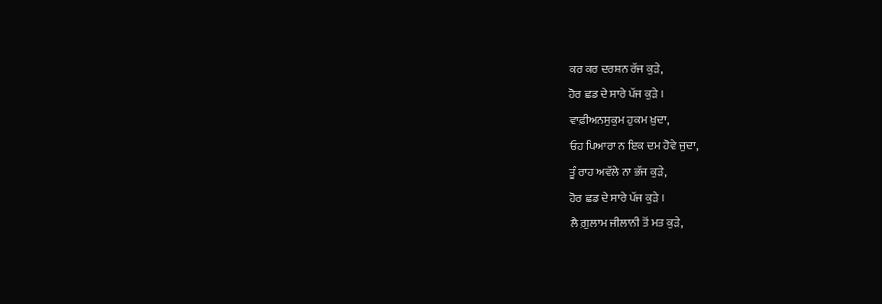ਕਰ ਕਰ ਦਰਸ਼ਨ ਰੱਜ ਕੁੜੇ,
ਹੋਰ ਛਡ ਦੇ ਸਾਰੇ ਪੱਜ ਕੁੜੇ ।
ਵਾਫ਼ੀਅਨਸੁਕੁਮ ਹੁਕਮ ਖ਼ੁਦਾ,
ਓਹ ਪਿਆਰਾ ਨ ਇਕ ਦਮ ਹੋਵੇ ਜੁਦਾ,
ਤੂੰ ਰਾਹ ਅਵੱਲੇ ਨਾ ਭੱਜ ਕੁੜੇ,
ਹੋਰ ਛਡ ਦੇ ਸਾਰੇ ਪੱਜ ਕੁੜੇ ।
ਲੈ ਗ਼ੁਲਾਮ ਜੀਲਾਨੀ ਤੋਂ ਮਤ ਕੁੜੇ,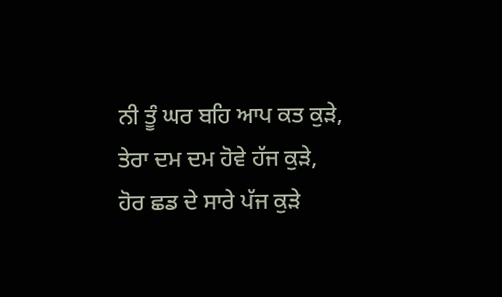ਨੀ ਤੂੰ ਘਰ ਬਹਿ ਆਪ ਕਤ ਕੁੜੇ,
ਤੇਰਾ ਦਮ ਦਮ ਹੋਵੇ ਹੱਜ ਕੁੜੇ,
ਹੋਰ ਛਡ ਦੇ ਸਾਰੇ ਪੱਜ ਕੁੜੇ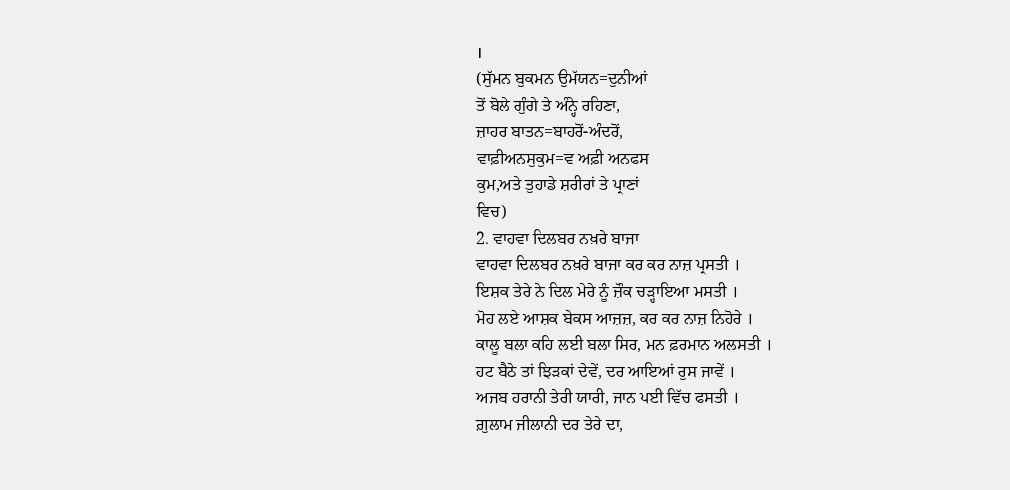।
(ਸੁੱਮਨ ਬੁਕਮਨ ਉਮੱਯਨ=ਦੁਨੀਆਂ
ਤੋਂ ਬੋਲੇ ਗੁੰਗੇ ਤੇ ਅੰਨ੍ਹੇ ਰਹਿਣਾ,
ਜ਼ਾਹਰ ਬਾਤਨ=ਬਾਹਰੋਂ-ਅੰਦਰੋਂ,
ਵਾਫ਼ੀਅਨਸੁਕੁਮ=ਵ ਅਫ਼ੀ ਅਨਫਸ
ਕੁਮ,ਅਤੇ ਤੁਹਾਡੇ ਸ਼ਰੀਰਾਂ ਤੇ ਪ੍ਰਾਣਾਂ
ਵਿਚ)
2. ਵਾਹਵਾ ਦਿਲਬਰ ਨਖ਼ਰੇ ਬਾਜਾ
ਵਾਹਵਾ ਦਿਲਬਰ ਨਖ਼ਰੇ ਬਾਜਾ ਕਰ ਕਰ ਨਾਜ਼ ਪ੍ਰਸਤੀ ।
ਇਸ਼ਕ ਤੇਰੇ ਨੇ ਦਿਲ ਮੇਰੇ ਨੂੰ ਜ਼ੌਕ ਚੜ੍ਹਾਇਆ ਮਸਤੀ ।
ਮੋਹ ਲਏ ਆਸ਼ਕ ਬੇਕਸ ਆਜ਼ਜ਼, ਕਰ ਕਰ ਨਾਜ਼ ਨਿਹੋਰੇ ।
ਕਾਲੂ ਬਲਾ ਕਹਿ ਲਈ ਬਲਾ ਸਿਰ, ਮਨ ਫ਼ਰਮਾਨ ਅਲਸਤੀ ।
ਹਟ ਬੈਠੇ ਤਾਂ ਝਿੜਕਾਂ ਦੇਵੇਂ, ਦਰ ਆਇਆਂ ਰੁਸ ਜਾਵੇਂ ।
ਅਜਬ ਹਰਾਨੀ ਤੇਰੀ ਯਾਰੀ, ਜਾਨ ਪਈ ਵਿੱਚ ਫਸਤੀ ।
ਗ਼ੁਲਾਮ ਜੀਲਾਨੀ ਦਰ ਤੇਰੇ ਦਾ,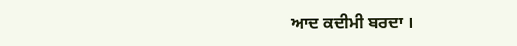ਆਦ ਕਦੀਮੀ ਬਰਦਾ ।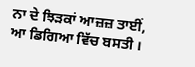ਨਾ ਦੇ ਝਿੜਕਾਂ ਆਜ਼ਜ਼ ਤਾਈਂ, ਆ ਡਿਗਿਆ ਵਿੱਚ ਬਸਤੀ ।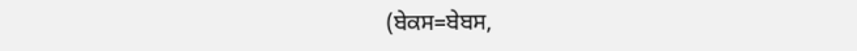(ਬੇਕਸ=ਬੇਬਸ,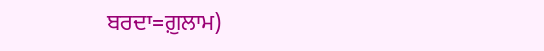ਬਰਦਾ=ਗ਼ੁਲਾਮ)